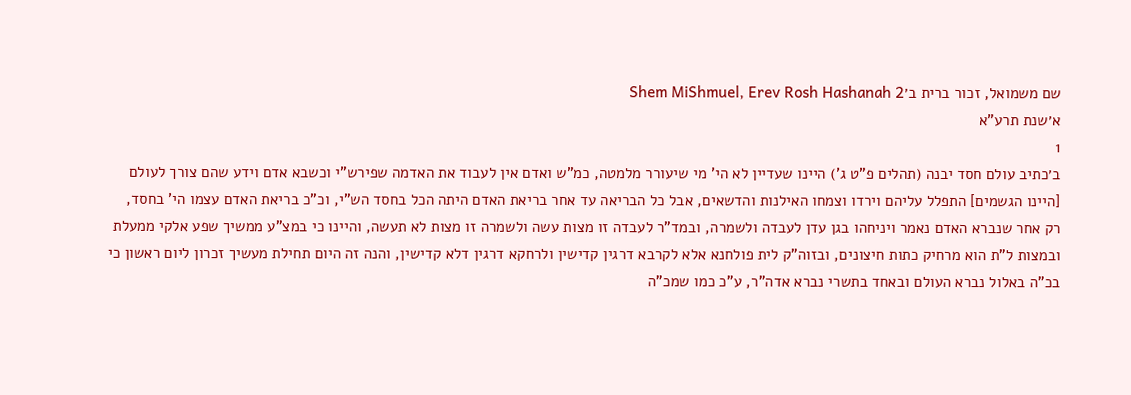שם משמואל, זכור ברית ב׳Shem MiShmuel, Erev Rosh Hashanah 2
א׳שנת תרע"א
1
ב׳כתיב עולם חסד יבנה (תהלים פ"ט ג') היינו שעדיין לא הי' מי שיעורר מלמטה, כמ"ש ואדם אין לעבוד את האדמה שפירש"י וכשבא אדם וידע שהם צורך לעולם [היינו הגשמים] התפלל עליהם וירדו וצמחו האילנות והדשאים, אבל כל הבריאה עד אחר בריאת האדם היתה הכל בחסד הש"י, וכ"כ בריאת האדם עצמו הי' בחסד, רק אחר שנברא האדם נאמר ויניחהו בגן עדן לעבדה ולשמרה, ובמד"ר לעבדה זו מצות עשה ולשמרה זו מצות לא תעשה, והיינו כי במצ"ע ממשיך שפע אלקי ממעלת ובמצות ל"ת הוא מרחיק כתות חיצונים, ובזוה"ק לית פולחנא אלא לקרבא דרגין קדישין ולרחקא דרגין דלא קדישין, והנה זה היום תחילת מעשיך זכרון ליום ראשון כי בכ"ה באלול נברא העולם ובאחד בתשרי נברא אדה"ר, ע"כ כמו שמכ"ה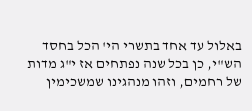באלול עד אחד בתשרי הי' הכל בחסד הש"י, כן בכל שנה נפתחים אז י"ג מדות של רחמים, וזהו מנהגינו שמשכימין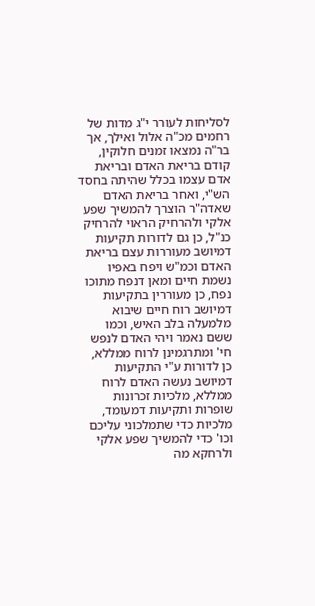לסליחות לעורר י"ג מדות של רחמים מכ"ה אלול ואילך, אך בר"ה נמצאו זמנים חלוקין, קודם בריאת האדם ובריאת אדם עצמו בכלל שהיתה בחסד הש"י, ואחר בריאת האדם שאדה"ר הוצרך להמשיך שפע אלקי ולהרחיק הראוי להרחיק כנ"ל, כן גם לדורות תקיעות דמיושב מעוררות עצם בריאת האדם וכמ"ש ויפח באפיו נשמת חיים ומאן דנפח מתוכו נפח, כן מעוררין בתקיעות דמיושב רוח חיים שיבוא מלמעלה בלב האיש, וכמו ששם נאמר ויהי האדם לנפש חי' ומתרגמינן לרוח ממללא, כן לדורות ע"י התקיעות דמיושב נעשה האדם לרוח ממללא, מלכיות זכרונות שופרות ותקיעות דמעומד, מלכיות כדי שתמלכוני עליכם וכו' כדי להמשיך שפע אלקי ולרחקא מה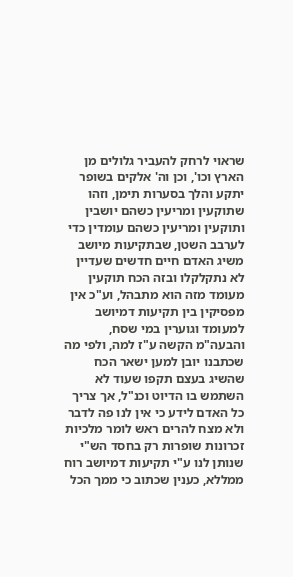שראוי לרחק להעביר גלולים מן הארץ וכו', וכן וה' אלקים בשופר יתקע והלך בסערות תימן, וזהו שתוקעין ומריעין כשהם יושבין ותוקעין ומריעין כשהם עומדין כדי לערבב השטן, שבתקיעות מיושב משיג האדם חיים חדשים שעדיין לא נתקלקלו ובזה הכח תוקעין מעומד מזה הוא מתבהל, וע"כ אין מפסיקין בין תקיעות דמיושב למעומד וגוערין במי שסח, והבעה"מ הקשה ע"ז למה, ולפי מה שכתבנו יובן למען ישאר הכח שהשיג בעצם תקפו שעוד לא השתמש בו הדיוט וכנ"ל, אך צריך כל האדם לידע כי אין לנו פה לדבר ולא מצח להרים ראש לומר מלכיות זכרונות שופרות רק בחסד הש"י שנותן לנו ע"י תקיעות דמיושב רוח ממללא, כענין שכתוב כי ממך הכל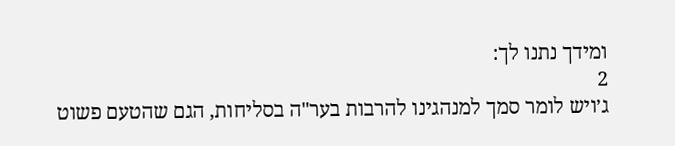ומידך נתנו לך:
2
ג׳ויש לומר סמך למנהגינו להרבות בער"ה בסליחות, הגם שהטעם פשוט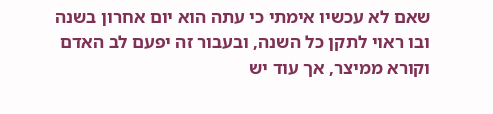שאם לא עכשיו אימתי כי עתה הוא יום אחרון בשנה ובו ראוי לתקן כל השנה, ובעבור זה יפעם לב האדם וקורא ממיצר, אך עוד יש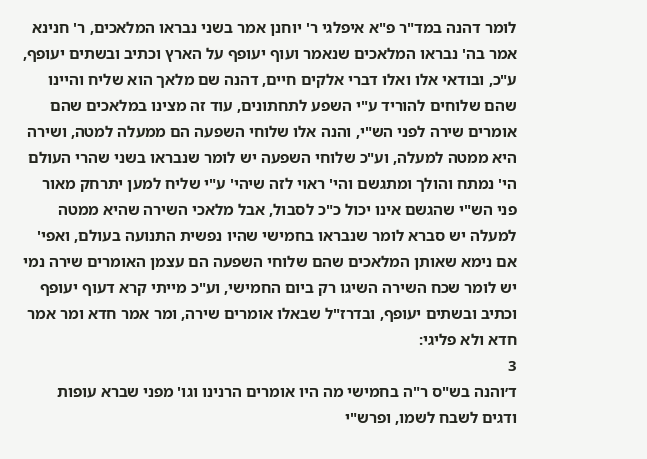לומר דהנה במד"ר פ"א איפלגי ר' יוחנן אמר בשני נבראו המלאכים, ר' חנינא אמר בה' נבראו המלאכים שנאמר ועוף יעופף על הארץ וכתיב ובשתים יעופף, ע"כ, ובודאי אלו ואלו דברי אלקים חיים, דהנה שם מלאך הוא שליח והיינו שהם שלוחים להוריד ע"י השפע לתחתונים, עוד זה מצינו במלאכים שהם אומרים שירה לפני הש"י, והנה אלו שלוחי השפעה הם ממעלה למטה, ושירה היא ממטה למעלה, וע"כ שלוחי השפעה יש לומר שנבראו בשני שהרי העולם הי' נמתח והולך ומתגשם והי' ראוי לזה שיהי' ע"י שליח למען יתרחק מאור פני הש"י שהגשם אינו יכול כ"כ לסבול, אבל מלאכי השירה שהיא ממטה למעלה יש סברא לומר שנבראו בחמישי שהיו נפשית התנועה בעולם, ואפי' אם נימא שאותן המלאכים שהם שלוחי השפעה הם עצמן האומרים שירה נמי יש לומר שכח השירה השיגו רק ביום החמישי, וע"כ מייתי קרא דעוף יעופף וכתיב ובשתים יעופף, ובדרז"ל שבאלו אומרים שירה, ומר אמר חדא ומר אמר חדא ולא פליגי:
3
ד׳והנה בש"ס ר"ה בחמישי מה היו אומרים הרנינו וגו' מפני שברא עופות ודגים לשבח לשמו, ופרש"י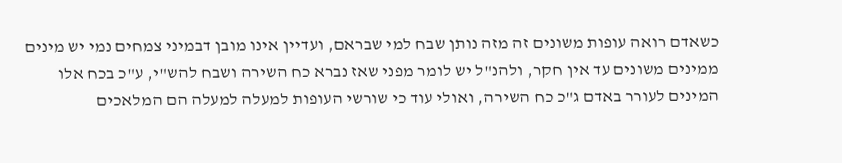כשאדם רואה עופות משונים זה מזה נותן שבח למי שבראם, ועדיין אינו מובן דבמיני צמחים נמי יש מינים ממינים משונים עד אין חקר, ולהנ"ל יש לומר מפני שאז נברא כח השירה ושבח להש"י, ע"כ בכח אלו המינים לעורר באדם ג"כ כח השירה, ואולי עוד כי שורשי העופות למעלה למעלה הם המלאכים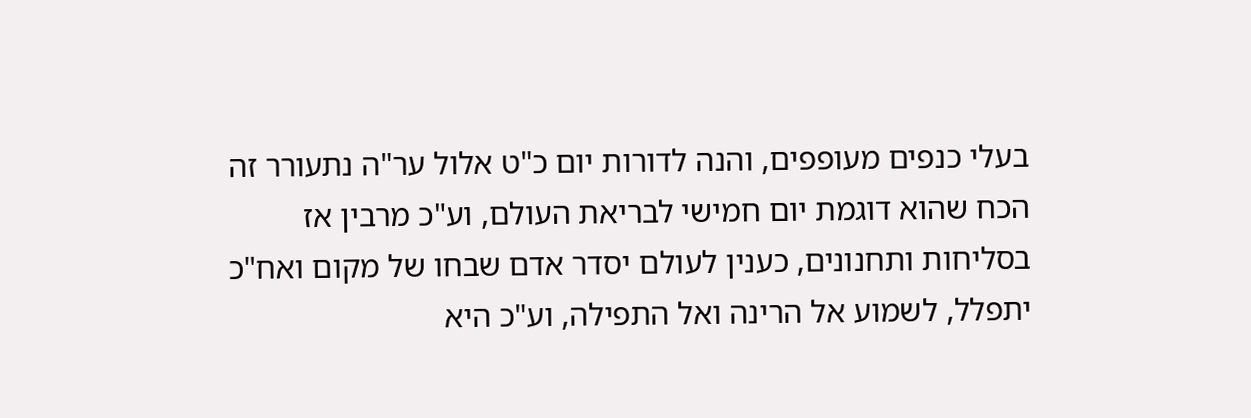בעלי כנפים מעופפים, והנה לדורות יום כ"ט אלול ער"ה נתעורר זה הכח שהוא דוגמת יום חמישי לבריאת העולם, וע"כ מרבין אז בסליחות ותחנונים, כענין לעולם יסדר אדם שבחו של מקום ואח"כ יתפלל, לשמוע אל הרינה ואל התפילה, וע"כ היא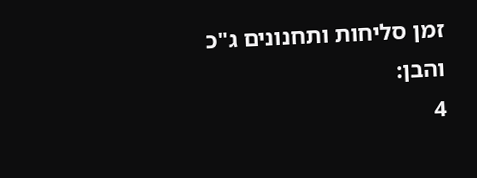זמן סליחות ותחנונים ג"כ והבן:
4